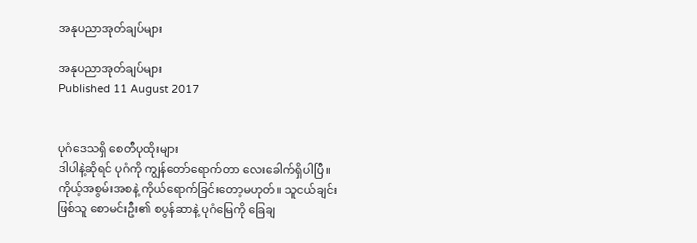အနုပညာအုတ်ချပ်များ

အနုပညာအုတ်ချပ်များ
Published 11 August 2017


ပုဂံဒေသရှိ စေတီပုထိုးများ
ဒါပါနဲ့ဆိုရင် ပုဂံကို ကျွန်တော်ရောက်တာ လေးခေါက်ရှိပါပြီ။ ကိုယ့်အစွမ်းအစနဲ့ ကိုယ်ရောက်ခြင်းတော့မဟုတ်။ သူငယ်ချင်းဖြစ်သူ စောမင်းဦး၏ စပွန်ဆာနဲ့ ပုဂံမြေကို ခြေချ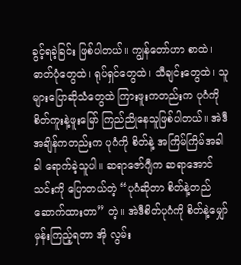ခွင့်ရခဲ့ခြင်း ဖြစ်ပါတယ်။ ကျွန်တော်ဟာ စာထဲ၊ ဓာတ်ပုံတွေထဲ၊ ရုပ်ရှင်တွေထဲ၊ သီချင်းတွေထဲ၊ သူများပြောဆိုသံတွေထဲ ကြားဖူးကတည်းက ပုဂံကို စိတ်ကူးနဲ့ဖူးမြော် ကြည်ညိုနေသူဖြစ်ပါတယ်။ အဲဒီအချိန်ကတည်းက ပုဂံကို စိတ်နဲ့ အကြိမ်ကြိမ်အခါခါ ရောက်ခဲ့သူပါ။ ဆရာဇော်ဂျီက ဆရာအောင်သင်းကို ပြောတယ်တဲ့ “ပုဂံဆိုတာ စိတ်နဲ့တည်ဆောက်ထားတာ” တဲ့။ အဲဒီစိတ်ပုဂံကို စိတ်နဲ့မျှော်မှန်းကြည့်ရတာ အို လွမ်း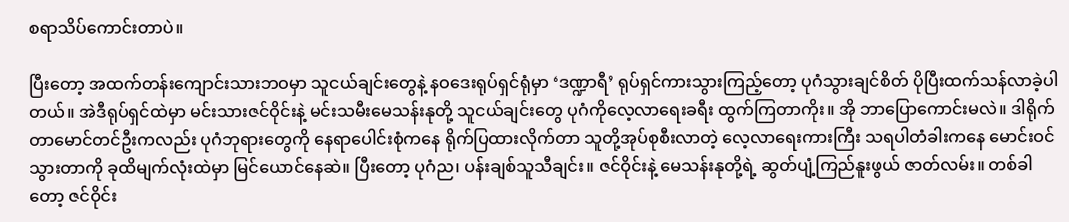စရာသိပ်ကောင်းတာပဲ။

ပြီးတော့ အထက်တန်းကျောင်းသားဘဝမှာ သူငယ်ချင်းတွေနဲ့ နဝဒေးရုပ်ရှင်ရုံမှာ ‘ဒဏ္ဍာရီ’ ရုပ်ရှင်ကားသွားကြည့်တော့ ပုဂံသွားချင်စိတ် ပိုပြီးထက်သန်လာခဲ့ပါတယ်။ အဲဒီရုပ်ရှင်ထဲမှာ မင်းသားဇင်ဝိုင်းနဲ့ မင်းသမီးမေသန်းနုတို့ သူငယ်ချင်းတွေ ပုဂံကိုလေ့လာရေးခရီး ထွက်ကြတာကိုး။ အို ဘာပြောကောင်းမလဲ။ ဒါရိုက်တာမောင်တင်ဦးကလည်း ပုဂံဘုရားတွေကို နေရာပေါင်းစုံကနေ ရိုက်ပြထားလိုက်တာ သူတို့အုပ်စုစီးလာတဲ့ လေ့လာရေးကားကြီး သရပါတံခါးကနေ မောင်းဝင်သွားတာကို ခုထိမျက်လုံးထဲမှာ မြင်ယောင်နေဆဲ။ ပြီးတော့ ပုဂံည၊ ပန်းချစ်သူသီချင်း။ ဇင်ဝိုင်းနဲ့ မေသန်းနုတို့ရဲ့ ဆွတ်ပျံ့ကြည်နူးဖွယ် ဇာတ်လမ်း။ တစ်ခါတော့ ဇင်ဝိုင်း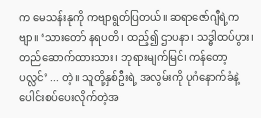က မေသန်းနုကို ကဗျာရွတ်ပြတယ်။ ဆရာဇော်ဂျီရဲ့ကဗျာ။ ‘သားတော် နရပတိ၊ ထည့်၍ ဌာပနာ၊ သဒ္ဓါထပ်ပွား၊ တည်ဆောက်ထားသား၊ ဘုရားမျက်မြင်၊ ကန်တော့ပလ္လင်’ ... တဲ့။ သူတို့နှစ်ဦးရဲ့ အလွမ်းကို ပုဂံနောက်ခံနဲ့ ပေါင်းစပ်ပေးလိုက်တဲ့အ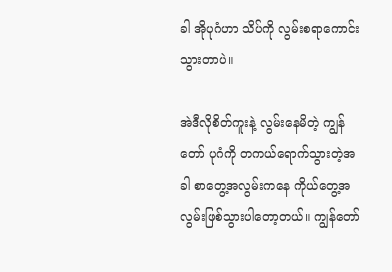ခါ အိုပုဂံဟာ သိပ်ကို လွမ်းစရာကောင်းသွားတာပဲ။

အဲဒီလိုစိတ်ကူးနဲ့ လွမ်းနေမိတဲ့ ကျွန်တော် ပုဂံကို တကယ်ရောက်သွားတဲ့အခါ စာတွေ့အလွမ်းကနေ ကိုယ်တွေ့အလွမ်းဖြစ်သွားပါတော့တယ်။ ကျွန်တော်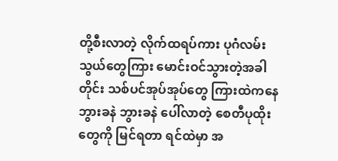တို့စီးလာတဲ့ လိုက်ထရပ်ကား ပုဂံလမ်းသွယ်တွေကြား မောင်းဝင်သွားတဲ့အခါတိုင်း သစ်ပင်အုပ်အုပ်တွေ ကြားထဲကနေ ဘွားခနဲ ဘွားခနဲ ပေါ်လာတဲ့ စေတီပုထိုးတွေကို မြင်ရတာ ရင်ထဲမှာ အ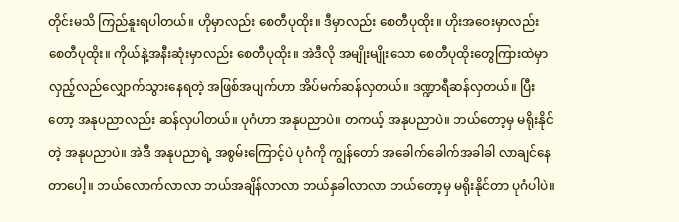တိုင်းမသိ ကြည်နူးရပါတယ်။ ဟိုမှာလည်း စေတီပုထိုး။ ဒီမှာလည်း စေတီပုထိုး။ ဟိုးအဝေးမှာလည်း စေတီပုထိုး။ ကိုယ်နဲ့အနီးဆုံးမှာလည်း စေတီပုထိုး။ အဲဒီလို အမျိုးမျိုးသော စေတီပုထိုးတွေကြားထဲမှာ လှည့်လည်လျှောက်သွားနေရတဲ့ အဖြစ်အပျက်ဟာ အိပ်မက်ဆန်လှတယ်။ ဒဏ္ဍာရီဆန်လှတယ်။ ပြီးတော့ အနုပညာလည်း ဆန်လှပါတယ်။ ပုဂံဟာ အနုပညာပဲ။ တကယ့် အနုပညာပဲ။ ဘယ်တော့မှ မရိုးနိုင်တဲ့ အနုပညာပဲ။ အဲဒီ အနုပညာရဲ့ အစွမ်းကြောင့်ပဲ ပုဂံကို ကျွန်တော် အခေါက်ခေါက်အခါခါ လာချင်နေတာပေါ့။ ဘယ်လောက်လာလာ ဘယ်အချိန်လာလာ ဘယ်နှခါလာလာ ဘယ်တော့မှ မရိုးနိုင်တာ ပုဂံပါပဲ။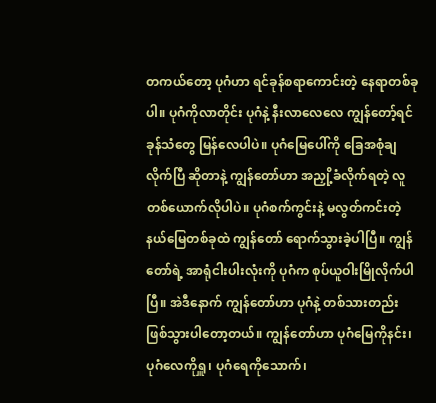တကယ်တော့ ပုဂံဟာ ရင်ခုန်စရာကောင်းတဲ့ နေရာတစ်ခုပါ။ ပုဂံကိုလာတိုင်း ပုဂံနဲ့ နီးလာလေလေ ကျွန်တော့်ရင်ခုန်သံတွေ မြန်လေပါပဲ။ ပုဂံမြေပေါ်ကို ခြေအစုံချလိုက်ပြီ ဆိုတာနဲ့ ကျွန်တော်ဟာ အညှို့ခံလိုက်ရတဲ့ လူတစ်ယောက်လိုပါပဲ။ ပုဂံစက်ကွင်းနဲ့ မလွတ်ကင်းတဲ့ နယ်မြေတစ်ခုထဲ ကျွန်တော် ရောက်သွားခဲ့ပါပြီ။ ကျွန်တော်ရဲ့ အာရုံငါးပါးလုံးကို ပုဂံက စုပ်ယူဝါးမြိုလိုက်ပါပြီ။ အဲဒီနောက် ကျွန်တော်ဟာ ပုဂံနဲ့ တစ်သားတည်း ဖြစ်သွားပါတော့တယ်။ ကျွန်တော်ဟာ ပုဂံမြေကိုနင်း၊ ပုဂံလေကိုရှူ၊ ပုဂံရေကိုသောက်၊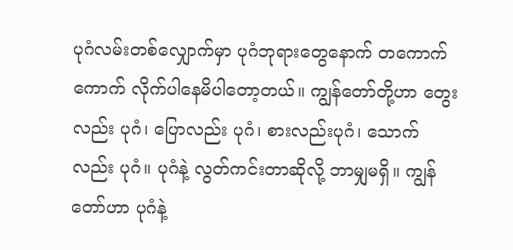ပုဂံလမ်းတစ်လျှောက်မှာ ပုဂံဘုရားတွေနောက် တကောက်ကောက် လိုက်ပါနေမိပါတော့တယ်။ ကျွန်တော်တို့ဟာ တွေးလည်း ပုဂံ၊ ပြောလည်း ပုဂံ၊ စားလည်းပုဂံ၊ သောက်လည်း ပုဂံ။ ပုဂံနဲ့ လွတ်ကင်းတာဆိုလို့ ဘာမျှမရှိ။ ကျွန်တော်ဟာ ပုဂံနဲ့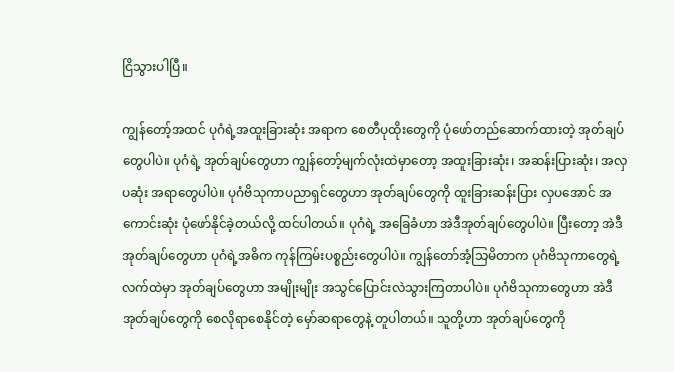ငြိသွားပါပြီ။

ကျွန်တော့်အထင် ပုဂံရဲ့အထူးခြားဆုံး အရာက စေတီပုထိုးတွေကို ပုံဖော်တည်ဆောက်ထားတဲ့ အုတ်ချပ်တွေပါပဲ။ ပုဂံရဲ့ အုတ်ချပ်တွေဟာ ကျွန်တော့်မျက်လုံးထဲမှာတော့ အထူးခြားဆုံး၊ အဆန်းပြားဆုံး၊ အလှပဆုံး အရာတွေပါပဲ။ ပုဂံဗိသုကာပညာရှင်တွေဟာ အုတ်ချပ်တွေကို ထူးခြားဆန်းပြား လှပအောင် အကောင်းဆုံး ပုံဖော်နိုင်ခဲ့တယ်လို့ ထင်ပါတယ်။ ပုဂံရဲ့ အခြေခံဟာ အဲဒီအုတ်ချပ်တွေပါပဲ။ ပြီးတော့ အဲဒီအုတ်ချပ်တွေဟာ ပုဂံရဲ့အဓိက ကုန်ကြမ်းပစ္စည်းတွေပါပဲ။ ကျွန်တော်အံ့သြမိတာက ပုဂံဗိသုကာတွေရဲ့လက်ထဲမှာ အုတ်ချပ်တွေဟာ အမျိုးမျိုး အသွင်ပြောင်းလဲသွားကြတာပါပဲ။ ပုဂံဗိသုကာတွေဟာ အဲဒီအုတ်ချပ်တွေကို စေလိုရာစေနိုင်တဲ့ မှော်ဆရာတွေနဲ့ တူပါတယ်။ သူတို့ဟာ အုတ်ချပ်တွေကို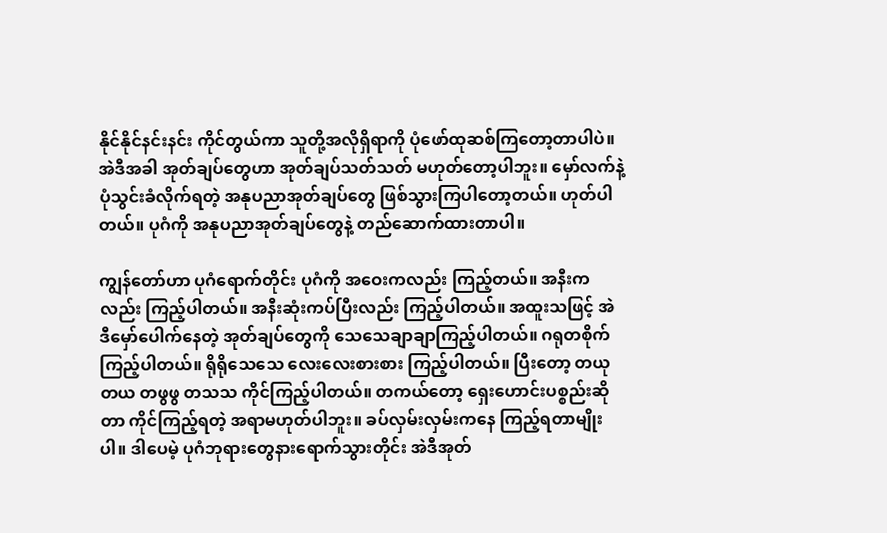နိုင်နိုင်နင်းနင်း ကိုင်တွယ်ကာ သူတို့အလိုရှိရာကို ပုံဖော်ထုဆစ်ကြတော့တာပါပဲ။ အဲဒီအခါ အုတ်ချပ်တွေဟာ အုတ်ချပ်သတ်သတ် မဟုတ်တော့ပါဘူး။ မှော်လက်နဲ့ ပုံသွင်းခံလိုက်ရတဲ့ အနုပညာအုတ်ချပ်တွေ ဖြစ်သွားကြပါတော့တယ်။ ဟုတ်ပါတယ်။ ပုဂံကို အနုပညာအုတ်ချပ်တွေနဲ့ တည်ဆောက်ထားတာပါ။

ကျွန်တော်ဟာ ပုဂံရောက်တိုင်း ပုဂံကို အဝေးကလည်း ကြည့်တယ်။ အနီးကလည်း ကြည့်ပါတယ်။ အနီးဆုံးကပ်ပြီးလည်း ကြည့်ပါတယ်။ အထူးသဖြင့် အဲဒီမှော်ပေါက်နေတဲ့ အုတ်ချပ်တွေကို သေသေချာချာကြည့်ပါတယ်။ ဂရုတစိုက်ကြည့်ပါတယ်။ ရိုရိုသေသေ လေးလေးစားစား ကြည့်ပါတယ်။ ပြီးတော့ တယုတယ တဖွဖွ တသသ ကိုင်ကြည့်ပါတယ်။ တကယ်တော့ ရှေးဟောင်းပစ္စည်းဆိုတာ ကိုင်ကြည့်ရတဲ့ အရာမဟုတ်ပါဘူး။ ခပ်လှမ်းလှမ်းကနေ ကြည့်ရတာမျိုးပါ။ ဒါပေမဲ့ ပုဂံဘုရားတွေနားရောက်သွားတိုင်း အဲဒီအုတ်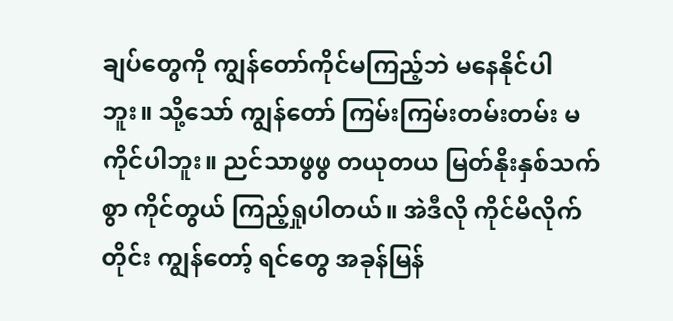ချပ်တွေကို ကျွန်တော်ကိုင်မကြည့်ဘဲ မနေနိုင်ပါဘူး။ သို့သော် ကျွန်တော် ကြမ်းကြမ်းတမ်းတမ်း မကိုင်ပါဘူး။ ညင်သာဖွဖွ တယုတယ မြတ်နိုးနှစ်သက်စွာ ကိုင်တွယ် ကြည့်ရှုပါတယ်။ အဲဒီလို ကိုင်မိလိုက်တိုင်း ကျွန်တော့် ရင်တွေ အခုန်မြန်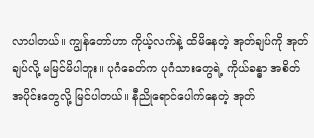လာပါတယ်။ ကျွန်တော်ဟာ ကိုယ့်လက်နဲ့ ထိမိနေတဲ့ အုတ်ချပ်ကို အုတ်ချပ်လို့ မမြင်မိပါဘူး။ ပုဂံခေတ်က ပုဂံသားတွေရဲ့ ကိုယ်ခန္ဓာ အစိတ်အပိုင်းတွေလို့ မြင်ပါတယ်။ နီညိုရောင်ပေါက်နေတဲ့ အုတ်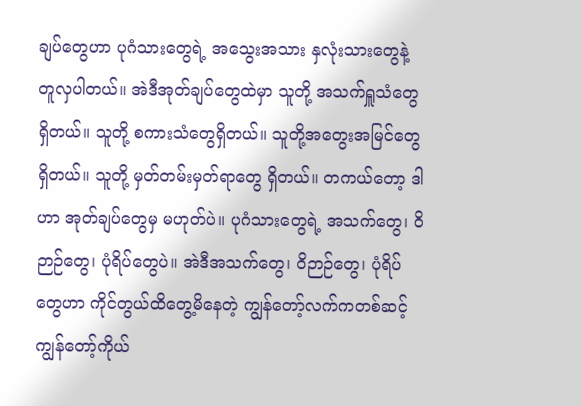ချပ်တွေဟာ ပုဂံသားတွေရဲ့ အသွေးအသား နှလုံးသားတွေနဲ့ တူလှပါတယ်။ အဲဒီအုတ်ချပ်တွေထဲမှာ သူတို့ အသက်ရှူသံတွေရှိတယ်။ သူတို့ စကားသံတွေရှိတယ်။ သူတို့အတွေးအမြင်တွေ ရှိတယ်။ သူတို့ မှတ်တမ်းမှတ်ရာတွေ ရှိတယ်။ တကယ်တော့ ဒါဟာ အုတ်ချပ်တွေမှ မဟုတ်ပဲ။ ပုဂံသားတွေရဲ့ အသက်တွေ၊ ဝိဉာဉ်တွေ၊ ပုံရိပ်တွေပဲ။ အဲဒီအသက်တွေ၊ ဝိဉာဉ်တွေ၊ ပုံရိပ်တွေဟာ ကိုင်တွယ်ထိတွေ့မိနေတဲ့ ကျွန်တော့်လက်ကတစ်ဆင့် ကျွန်တော့်ကိုယ်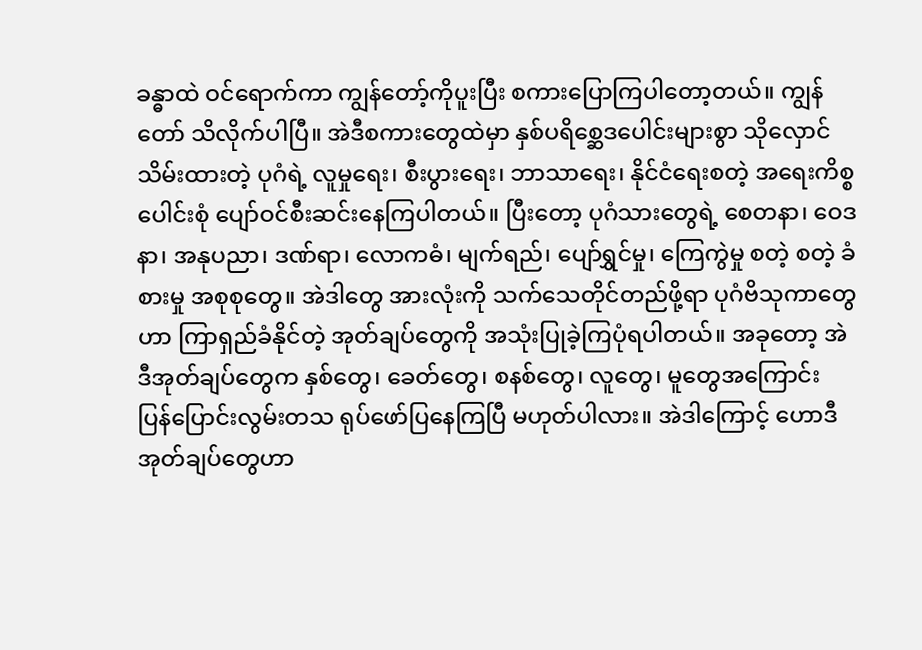ခန္ဓာထဲ ဝင်ရောက်ကာ ကျွန်တော့်ကိုပူးပြီး စကားပြောကြပါတော့တယ်။ ကျွန်တော် သိလိုက်ပါပြီ။ အဲဒီစကားတွေထဲမှာ နှစ်ပရိစ္ဆေဒပေါင်းများစွာ သိုလှောင်သိမ်းထားတဲ့ ပုဂံရဲ့ လူမှုရေး၊ စီးပွားရေး၊ ဘာသာရေး၊ နိုင်ငံရေးစတဲ့ အရေးကိစ္စပေါင်းစုံ ပျော်ဝင်စီးဆင်းနေကြပါတယ်။ ပြီးတော့ ပုဂံသားတွေရဲ့ စေတနာ၊ ဝေဒနာ၊ အနုပညာ၊ ဒဏ်ရာ၊ လောကဓံ၊ မျက်ရည်၊ ပျော်ရွှင်မှု၊ ကြေကွဲမှု စတဲ့ စတဲ့ ခံစားမှု အစုစုတွေ။ အဲဒါတွေ အားလုံးကို သက်သေတိုင်တည်ဖို့ရာ ပုဂံဗိသုကာတွေဟာ ကြာရှည်ခံနိုင်တဲ့ အုတ်ချပ်တွေကို အသုံးပြုခဲ့ကြပုံရပါတယ်။ အခုတော့ အဲဒီအုတ်ချပ်တွေက နှစ်တွေ၊ ခေတ်တွေ၊ စနစ်တွေ၊ လူတွေ၊ မူတွေအကြောင်း ပြန်ပြောင်းလွမ်းတသ ရုပ်ဖော်ပြနေကြပြီ မဟုတ်ပါလား။ အဲဒါကြောင့် ဟောဒီအုတ်ချပ်တွေဟာ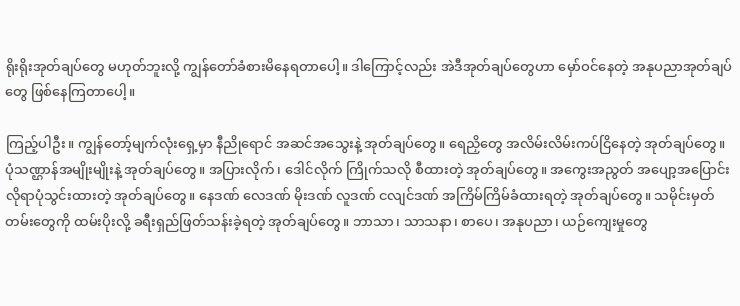ရိုးရိုးအုတ်ချပ်တွေ မဟုတ်ဘူးလို့ ကျွန်တော်ခံစားမိနေရတာပေါ့။ ဒါကြောင့်လည်း အဲဒီအုတ်ချပ်တွေဟာ မှော်ဝင်နေတဲ့ အနုပညာအုတ်ချပ်တွေ ဖြစ်နေကြတာပေါ့။

ကြည့်ပါဦး။ ကျွန်တော့်မျက်လုံးရှေ့မှာ နီညိုရောင် အဆင်အသွေးနဲ့ အုတ်ချပ်တွေ။ ရေညှိတွေ အလိမ်းလိမ်းကပ်ငြိနေတဲ့ အုတ်ချပ်တွေ။ ပုံသဏ္ဌာန်အမျိုးမျိုးနဲ့ အုတ်ချပ်တွေ။ အပြားလိုက်၊ ဒေါင်လိုက် ကြိုက်သလို စီထားတဲ့ အုတ်ချပ်တွေ။ အကွေးအညွတ် အပျော့အပြောင်း လိုရာပုံသွင်းထားတဲ့ အုတ်ချပ်တွေ။ နေဒဏ် လေဒဏ် မိုးဒဏ် လူဒဏ် ငလျင်ဒဏ် အကြိမ်ကြိမ်ခံထားရတဲ့ အုတ်ချပ်တွေ။ သမိုင်းမှတ်တမ်းတွေကို ထမ်းပိုးလို့ ခရီးရှည်ဖြတ်သန်းခဲ့ရတဲ့ အုတ်ချပ်တွေ။ ဘာသာ၊ သာသနာ၊ စာပေ၊ အနုပညာ၊ ယဉ်ကျေးမှုတွေ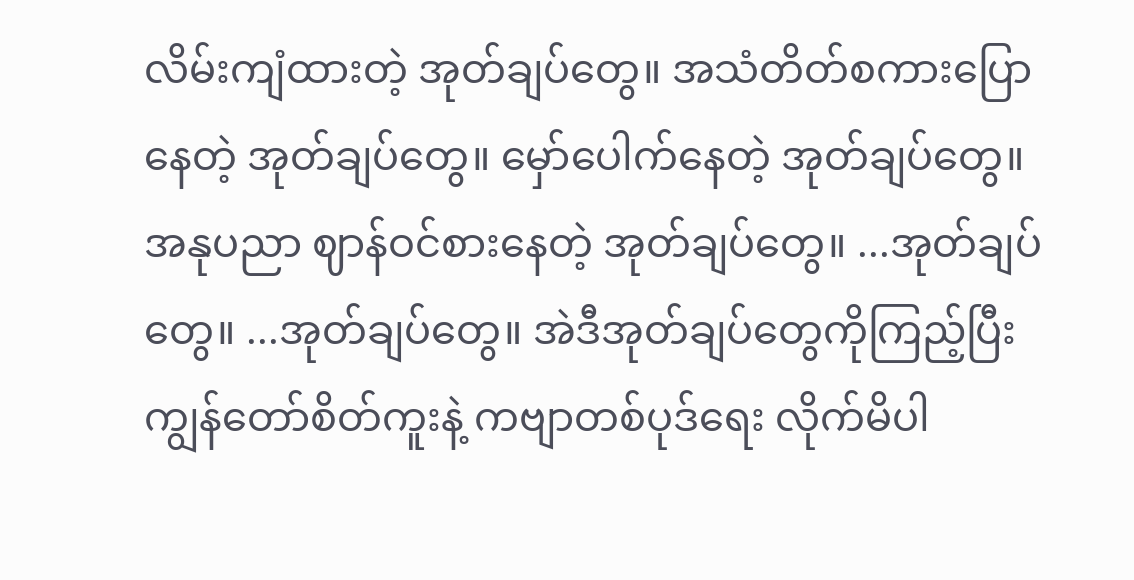လိမ်းကျံထားတဲ့ အုတ်ချပ်တွေ။ အသံတိတ်စကားပြောနေတဲ့ အုတ်ချပ်တွေ။ မှော်ပေါက်နေတဲ့ အုတ်ချပ်တွေ။ အနုပညာ ဈာန်ဝင်စားနေတဲ့ အုတ်ချပ်တွေ။ ...အုတ်ချပ်တွေ။ ...အုတ်ချပ်တွေ။ အဲဒီအုတ်ချပ်တွေကိုကြည့်ပြီး ကျွန်တော်စိတ်ကူးနဲ့ ကဗျာတစ်ပုဒ်ရေး လိုက်မိပါ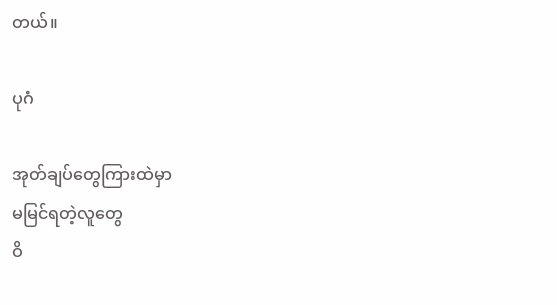တယ်။

ပုဂံ

အုတ်ချပ်တွေကြားထဲမှာ
မမြင်ရတဲ့လူတွေ
ဝိ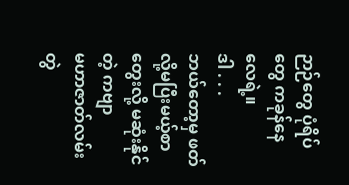ဉာဉ်တွေ ပုံရိပ်တွေ ကခုန်နေလေရဲ့။
ဒါ . . .
ဘယ်တော့မှ ဖတ်လို့မပြီးမယ့်စာ
တွေးလို့ မဆုံးနိုင်တဲ့ ကဗျာ
မဟာဇာတ်လမ်းတွဲ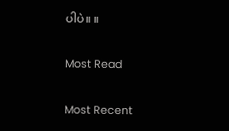ပါပဲ။ ။

Most Read

Most Recent